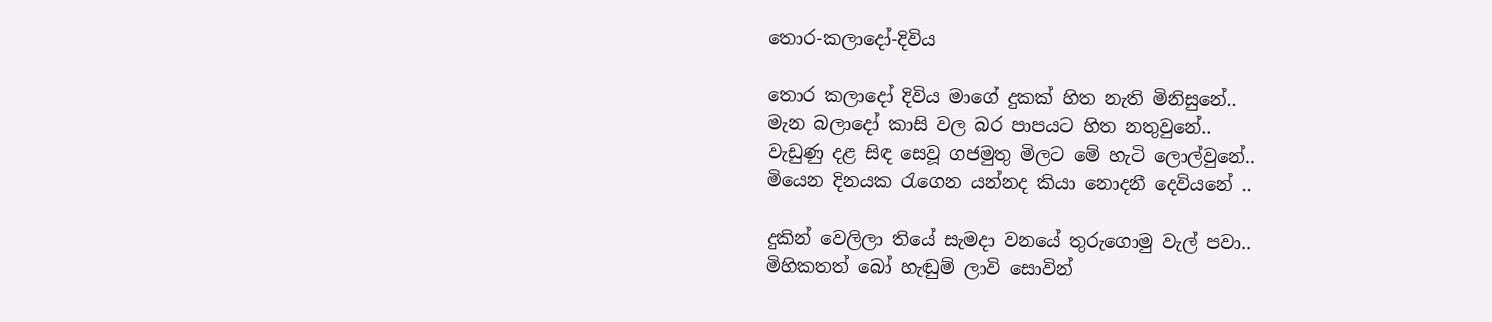තොර-කලාදෝ-දිවිය

තොර කලාදෝ දිවිය මාගේ දුකක් හිත නැති මිනිසුනේ..
මැන බලාදෝ කාසි වල බර පාපයට හිත නතුවුනේ..
වැඩුණු දළ සිඳ සෙවූ ගජමුතු මිලට මේ හැටි ලොල්වුනේ..
මියෙන දිනයක රැගෙන යන්නද කියා නොදනී දෙවියනේ ..

දුකින් වෙලිලා තියේ සැමදා වනයේ තුරුගොමු වැල් පවා..
මිහිකතත් බෝ හැඬුම් ලාවි සොවින්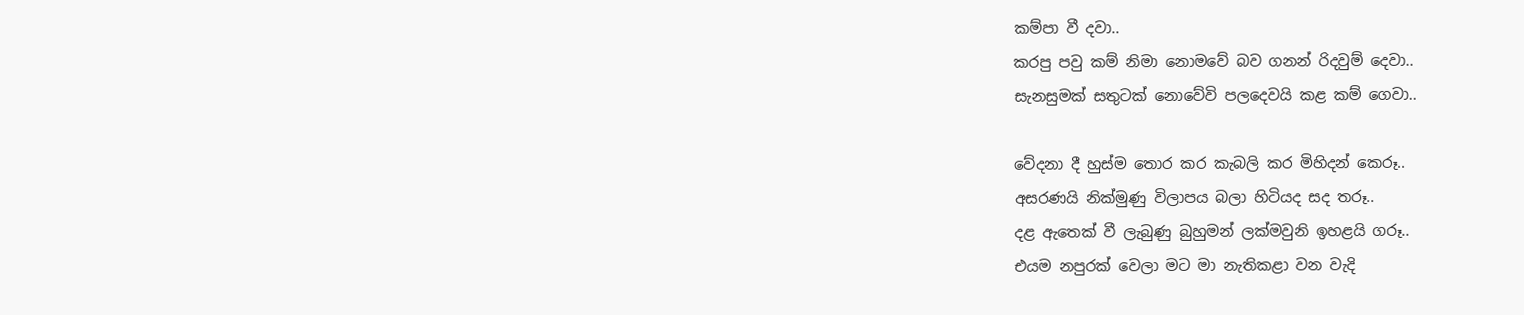කම්පා වී දවා..
කරපු පවු කම් නිමා නොමවේ බව ගනන් රිදවුම් දෙවා..
සැනසුමක් සතුටක් නොවේවි පලදෙවයි කළ කම් ගෙවා..

වේදනා දී හුස්ම තොර කර කැබලි කර මිහිදන් කෙරූ..
අසරණයි නික්මුණු විලාපය බලා හිටියද සද තරූ..
දළ ඇතෙක් වී ලැබුණු බුහුමන් ලක්මවුනි ඉහළයි ගරූ..
එයම නපුරක් වෙලා මට මා නැතිකළා වන වැදි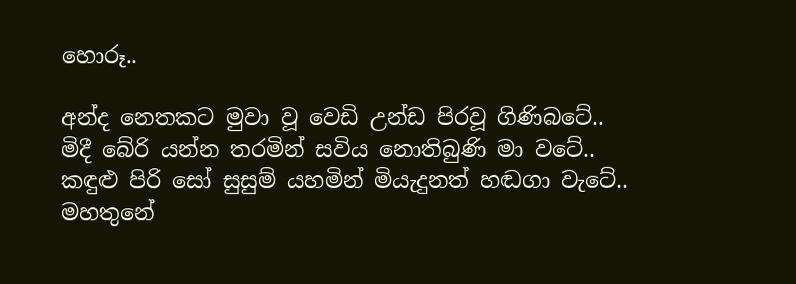හොරූ..

අන්ද නෙතකට මුවා වූ වෙඩි උන්ඩ පිරවූ ගිණිබටේ..
මිදී බේරි යන්න තරමින් සවිය නොතිබුණි මා වටේ..
කඳුළු පිරි සෝ සුසුම් යහමින් මියැදුනත් හඬගා වැටේ..
මහතුනේ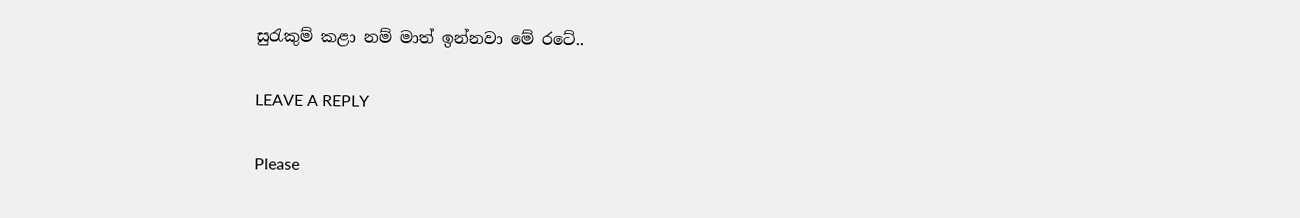සුරැකුම් කළා නම් මාත් ඉන්නවා මේ රටේ..

LEAVE A REPLY

Please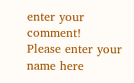enter your comment!
Please enter your name here